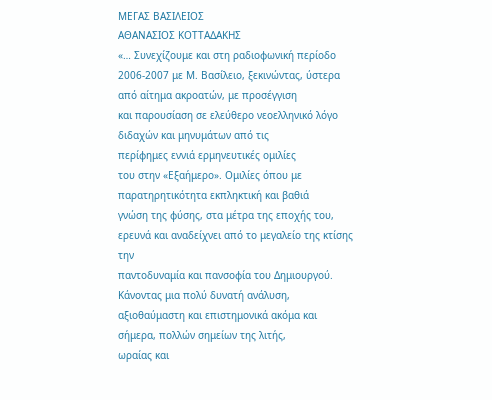ΜΕΓΑΣ ΒΑΣΙΛΕΙΟΣ
ΑΘΑΝΑΣΙΟΣ ΚΟΤΤΑΔΑΚΗΣ
«… Συνεχίζουμε και στη ραδιοφωνική περίοδο
2006-2007 με Μ. Βασίλειο, ξεκινώντας, ύστερα από αίτημα ακροατών, με προσέγγιση
και παρουσίαση σε ελεύθερο νεοελληνικό λόγο διδαχών και μηνυμάτων από τις
περίφημες εννιά ερμηνευτικές ομιλίες
του στην «Εξαήμερο». Ομιλίες όπου με παρατηρητικότητα εκπληκτική και βαθιά
γνώση της φύσης, στα μέτρα της εποχής του, ερευνά και αναδείχνει από το μεγαλείο της κτίσης την
παντοδυναμία και πανσοφία του Δημιουργού. Κάνοντας μια πολύ δυνατή ανάλυση, αξιοθαύμαστη και επιστημονικά ακόμα και
σήμερα, πολλών σημείων της λιτής,
ωραίας και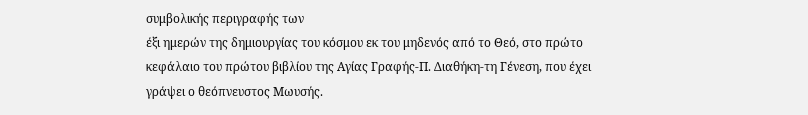συμβολικής περιγραφής των
έξι ημερών της δημιουργίας του κόσμου εκ του μηδενός από το Θεό, στο πρώτο
κεφάλαιο του πρώτου βιβλίου της Αγίας Γραφής-Π. Διαθήκη-τη Γένεση, που έχει
γράψει ο θεόπνευστος Μωυσής.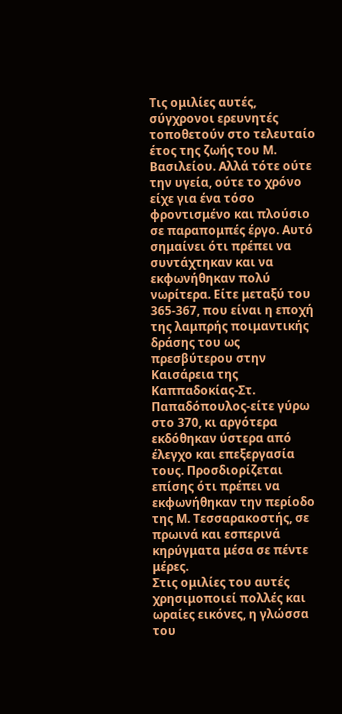Τις ομιλίες αυτές, σύγχρονοι ερευνητές τοποθετούν στο τελευταίο έτος της ζωής του Μ. Βασιλείου. Αλλά τότε ούτε την υγεία, ούτε το χρόνο είχε για ένα τόσο φροντισμένο και πλούσιο σε παραπομπές έργο. Αυτό σημαίνει ότι πρέπει να συντάχτηκαν και να εκφωνήθηκαν πολύ νωρίτερα. Είτε μεταξύ του 365-367, που είναι η εποχή της λαμπρής ποιμαντικής δράσης του ως πρεσβύτερου στην Καισάρεια της Καππαδοκίας-Στ. Παπαδόπουλος-είτε γύρω στο 370, κι αργότερα εκδόθηκαν ύστερα από έλεγχο και επεξεργασία τους. Προσδιορίζεται επίσης ότι πρέπει να εκφωνήθηκαν την περίοδο της Μ. Τεσσαρακοστής, σε πρωινά και εσπερινά κηρύγματα μέσα σε πέντε μέρες.
Στις ομιλίες του αυτές χρησιμοποιεί πολλές και ωραίες εικόνες, η γλώσσα του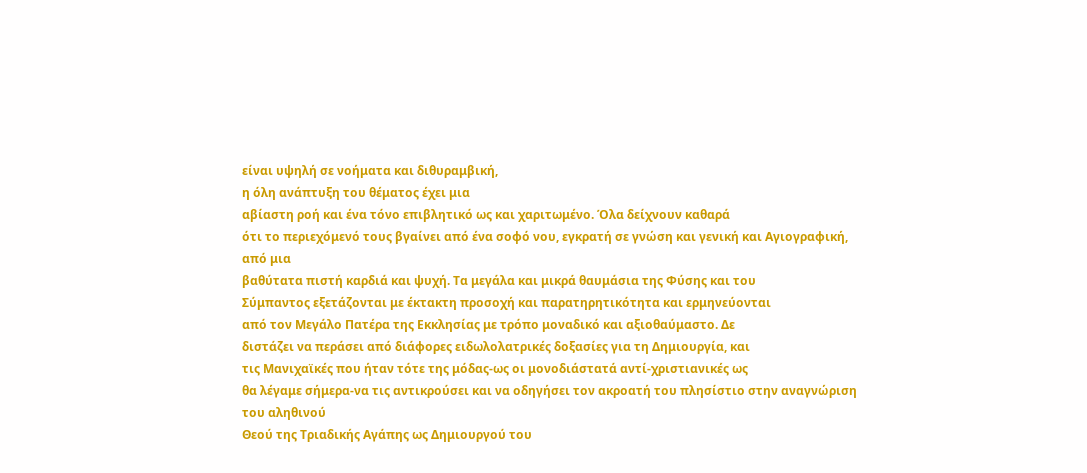είναι υψηλή σε νοήματα και διθυραμβική,
η όλη ανάπτυξη του θέματος έχει μια
αβίαστη ροή και ένα τόνο επιβλητικό ως και χαριτωμένο. Όλα δείχνουν καθαρά
ότι το περιεχόμενό τους βγαίνει από ένα σοφό νου, εγκρατή σε γνώση και γενική και Αγιογραφική, από μια
βαθύτατα πιστή καρδιά και ψυχή. Τα μεγάλα και μικρά θαυμάσια της Φύσης και του
Σύμπαντος εξετάζονται με έκτακτη προσοχή και παρατηρητικότητα και ερμηνεύονται
από τον Μεγάλο Πατέρα της Εκκλησίας με τρόπο μοναδικό και αξιοθαύμαστο. Δε
διστάζει να περάσει από διάφορες ειδωλολατρικές δοξασίες για τη Δημιουργία, και
τις Μανιχαϊκές που ήταν τότε της μόδας-ως οι μονοδιάστατά αντί-χριστιανικές ως
θα λέγαμε σήμερα-να τις αντικρούσει και να οδηγήσει τον ακροατή του πλησίστιο στην αναγνώριση του αληθινού
Θεού της Τριαδικής Αγάπης ως Δημιουργού του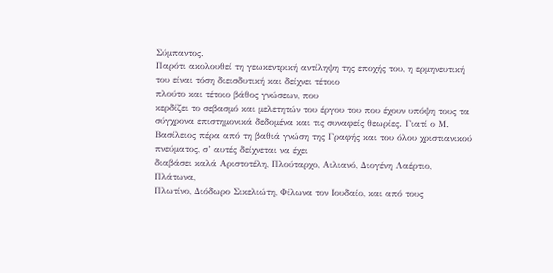Σύμπαντος.
Παρότι ακολουθεί τη γεωκεντρική αντίληψη της εποχής του, η ερμηνευτική του είναι τόση διεισδυτική και δείχνει τέτοιο
πλούτο και τέτοιο βάθος γνώσεων, που
κερδίζει το σεβασμό και μελετητών του έργου του που έχουν υπόψη τους τα
σύγχρονα επιστημονικά δεδομένα και τις συναφείς θεωρίες. Γιατί ο Μ.
Βασίλειος πέρα από τη βαθιά γνώση της Γραφής και του όλου χριστιανικού
πνεύματος, σ’ αυτές δείχνεται να έχει
διαβάσει καλά Αριστοτέλη, Πλούταρχο, Αιλιανό, Διογένη Λαέρτιο, Πλάτωνα,
Πλωτίνο, Διόδωρο Σικελιώτη, Φίλωνα τον Ιουδαίο, και από τους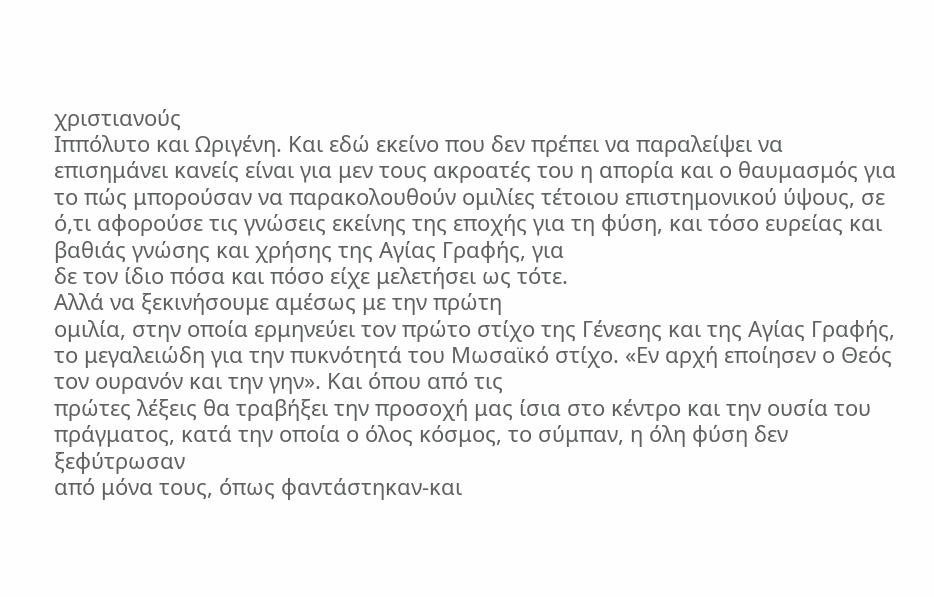χριστιανούς
Ιππόλυτο και Ωριγένη. Και εδώ εκείνο που δεν πρέπει να παραλείψει να
επισημάνει κανείς είναι για μεν τους ακροατές του η απορία και ο θαυμασμός για
το πώς μπορούσαν να παρακολουθούν ομιλίες τέτοιου επιστημονικού ύψους, σε
ό,τι αφορούσε τις γνώσεις εκείνης της εποχής για τη φύση, και τόσο ευρείας και
βαθιάς γνώσης και χρήσης της Αγίας Γραφής, για
δε τον ίδιο πόσα και πόσο είχε μελετήσει ως τότε.
Αλλά να ξεκινήσουμε αμέσως με την πρώτη
ομιλία, στην οποία ερμηνεύει τον πρώτο στίχο της Γένεσης και της Αγίας Γραφής,
το μεγαλειώδη για την πυκνότητά του Μωσαϊκό στίχο. «Εν αρχή εποίησεν ο Θεός τον ουρανόν και την γην». Και όπου από τις
πρώτες λέξεις θα τραβήξει την προσοχή μας ίσια στο κέντρο και την ουσία του
πράγματος, κατά την οποία ο όλος κόσμος, το σύμπαν, η όλη φύση δεν ξεφύτρωσαν
από μόνα τους, όπως φαντάστηκαν-και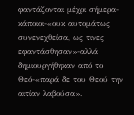φαντάζονται μέχρι σήμερα-κάποιοι-«ουκ αυτομάτως συνενεχθείσα, ως τινες
εφαντάσθησαν»-αλλά δημιουργήθηκαν από το Θεό-«παρά δε του Θεού την αιτίαν λαβούσα».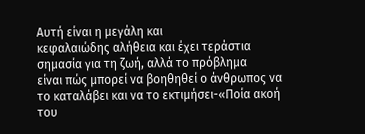Αυτή είναι η μεγάλη και
κεφαλαιώδης αλήθεια και έχει τεράστια σημασία για τη ζωή, αλλά το πρόβλημα
είναι πώς μπορεί να βοηθηθεί ο άνθρωπος να το καταλάβει και να το εκτιμήσει-«Ποία ακοή του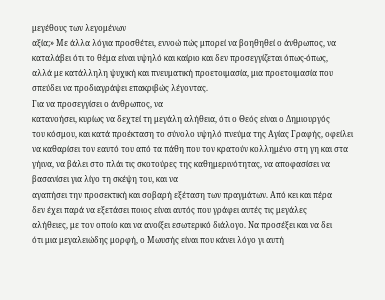μεγέθους των λεγομένων
αξία;» Με άλλα λόγια προσθέτει, εννοώ πώς μπορεί να βοηθηθεί ο άνθρωπος, να
καταλάβει ότι το θέμα είναι υψηλό και καίριο και δεν προσεγγίζεται όπως-όπως,
αλλά με κατάλληλη ψυχική και πνευματική προετοιμασία, μια προετοιμασία που
σπεύδει να προδιαγράψει επακριβώς λέγοντας.
Για να προσεγγίσει ο άνθρωπος, να
κατανοήσει, κυρίως να δεχτεί τη μεγάλη αλήθεια, ότι ο Θεός είναι ο Δημιουργός
του κόσμου, και κατά προέκταση το σύνολο υψηλό πνεύμα της Αγίας Γραφής, οφείλει
να καθαρίσει τον εαυτό του από τα πάθη που τον κρατούν κολλημένο στη γη και στα
γήινα, να βάλει στο πλάι τις σκοτούρες της καθημερινότητας, να αποφασίσει να
βασανίσει για λίγο τη σκέψη του, και να
αγαπήσει την προσεκτική και σοβαρή εξέταση των πραγμάτων. Από κει και πέρα
δεν έχει παρά να εξετάσει ποιος είναι αυτός που γράφει αυτές τις μεγάλες
αλήθειες, με τον οποίο και να ανοίξει εσωτερικό διάλογο. Να προσέξει και να δει
ότι μια μεγαλειώδης μορφή, ο Μωυσής είναι που κάνει λόγο γι αυτή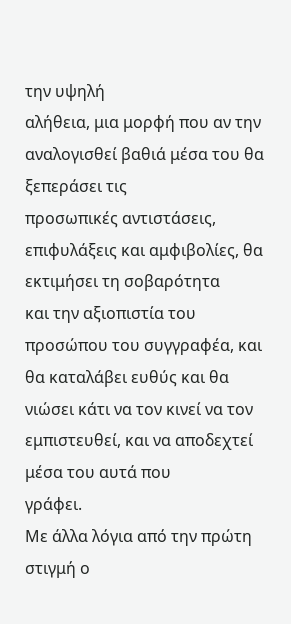την υψηλή
αλήθεια, μια μορφή που αν την αναλογισθεί βαθιά μέσα του θα ξεπεράσει τις
προσωπικές αντιστάσεις, επιφυλάξεις και αμφιβολίες, θα εκτιμήσει τη σοβαρότητα
και την αξιοπιστία του προσώπου του συγγραφέα, και θα καταλάβει ευθύς και θα
νιώσει κάτι να τον κινεί να τον εμπιστευθεί, και να αποδεχτεί μέσα του αυτά που
γράφει.
Με άλλα λόγια από την πρώτη στιγμή ο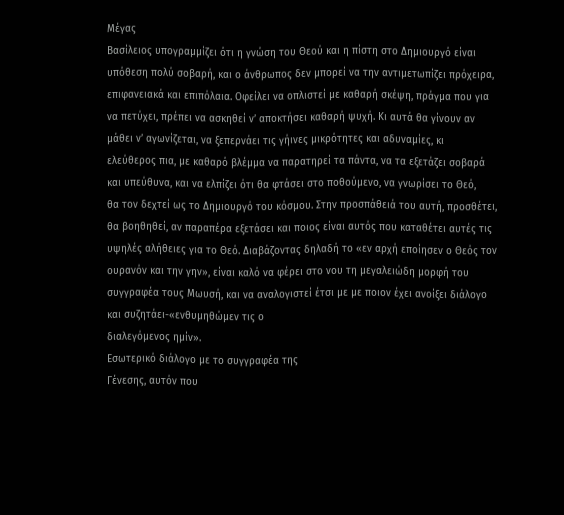Μέγας
Βασίλειος υπογραμμίζει ότι η γνώση του Θεού και η πίστη στο Δημιουργό είναι
υπόθεση πολύ σοβαρή, και ο άνθρωπος δεν μπορεί να την αντιμετωπίζει πρόχειρα,
επιφανειακά και επιπόλαια. Οφείλει να οπλιστεί με καθαρή σκέψη, πράγμα που για
να πετύχει, πρέπει να ασκηθεί ν’ αποκτήσει καθαρή ψυχή. Κι αυτά θα γίνουν αν
μάθει ν’ αγωνίζεται, να ξεπερνάει τις γήινες μικρότητες και αδυναμίες, κι
ελεύθερος πια, με καθαρό βλέμμα να παρατηρεί τα πάντα, να τα εξετάζει σοβαρά
και υπεύθυνα, και να ελπίζει ότι θα φτάσει στο ποθούμενο, να γνωρίσει το Θεό,
θα τον δεχτεί ως το Δημιουργό του κόσμου. Στην προσπάθειά του αυτή, προσθέτει,
θα βοηθηθεί, αν παραπέρα εξετάσει και ποιος είναι αυτός που καταθέτει αυτές τις
υψηλές αλήθειες για το Θεό. Διαβάζοντας δηλαδή το «εν αρχή εποίησεν ο Θεός τον
ουρανόν και την γην», είναι καλό να φέρει στο νου τη μεγαλειώδη μορφή του
συγγραφέα τους Μωυσή, και να αναλογιστεί έτσι με με ποιον έχει ανοίξει διάλογο
και συζητάει-«ενθυμηθώμεν τις ο
διαλεγόμενος ημίν».
Εσωτερικό διάλογο με το συγγραφέα της
Γένεσης, αυτόν που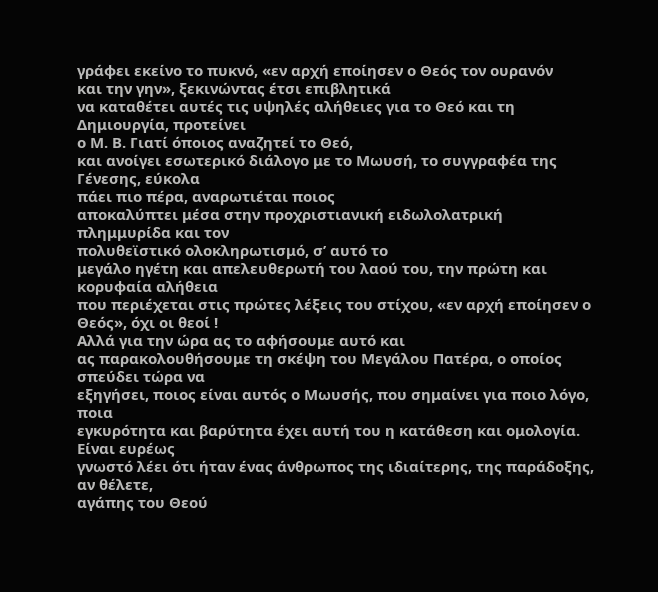γράφει εκείνο το πυκνό, «εν αρχή εποίησεν ο Θεός τον ουρανόν
και την γην», ξεκινώντας έτσι επιβλητικά
να καταθέτει αυτές τις υψηλές αλήθειες για το Θεό και τη Δημιουργία, προτείνει
ο Μ. Β. Γιατί όποιος αναζητεί το Θεό,
και ανοίγει εσωτερικό διάλογο με το Μωυσή, το συγγραφέα της Γένεσης, εύκολα
πάει πιο πέρα, αναρωτιέται ποιος
αποκαλύπτει μέσα στην προχριστιανική ειδωλολατρική πλημμυρίδα και τον
πολυθεϊστικό ολοκληρωτισμό, σ’ αυτό το
μεγάλο ηγέτη και απελευθερωτή του λαού του, την πρώτη και κορυφαία αλήθεια
που περιέχεται στις πρώτες λέξεις του στίχου, «εν αρχή εποίησεν ο Θεός», όχι οι θεοί !
Αλλά για την ώρα ας το αφήσουμε αυτό και
ας παρακολουθήσουμε τη σκέψη του Μεγάλου Πατέρα, ο οποίος σπεύδει τώρα να
εξηγήσει, ποιος είναι αυτός ο Μωυσής, που σημαίνει για ποιο λόγο, ποια
εγκυρότητα και βαρύτητα έχει αυτή του η κατάθεση και ομολογία. Είναι ευρέως
γνωστό λέει ότι ήταν ένας άνθρωπος της ιδιαίτερης, της παράδοξης, αν θέλετε,
αγάπης του Θεού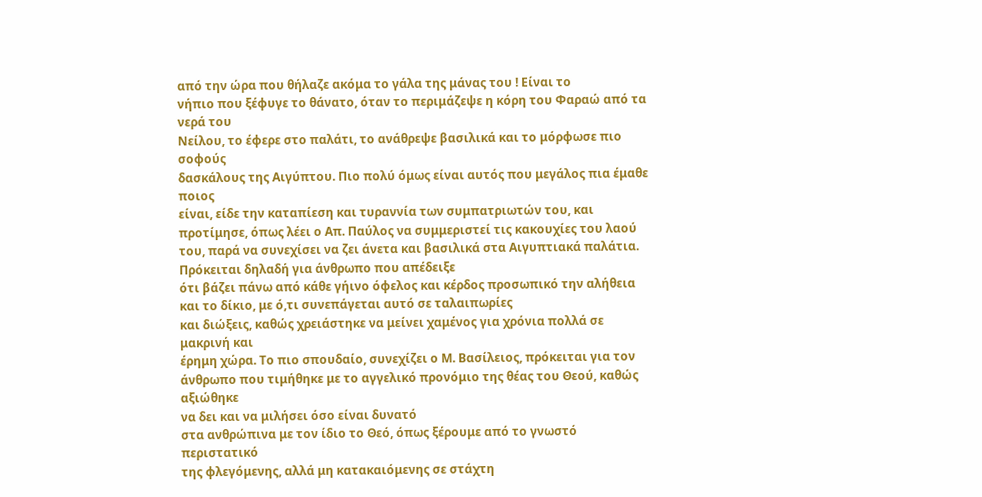από την ώρα που θήλαζε ακόμα το γάλα της μάνας του ! Είναι το
νήπιο που ξέφυγε το θάνατο, όταν το περιμάζεψε η κόρη του Φαραώ από τα νερά του
Νείλου, το έφερε στο παλάτι, το ανάθρεψε βασιλικά και το μόρφωσε πιο σοφούς
δασκάλους της Αιγύπτου. Πιο πολύ όμως είναι αυτός που μεγάλος πια έμαθε ποιος
είναι, είδε την καταπίεση και τυραννία των συμπατριωτών του, και προτίμησε, όπως λέει ο Απ. Παύλος να συμμεριστεί τις κακουχίες του λαού
του, παρά να συνεχίσει να ζει άνετα και βασιλικά στα Αιγυπτιακά παλάτια.
Πρόκειται δηλαδή για άνθρωπο που απέδειξε
ότι βάζει πάνω από κάθε γήινο όφελος και κέρδος προσωπικό την αλήθεια και το δίκιο, με ό,τι συνεπάγεται αυτό σε ταλαιπωρίες
και διώξεις, καθώς χρειάστηκε να μείνει χαμένος για χρόνια πολλά σε μακρινή και
έρημη χώρα. Το πιο σπουδαίο, συνεχίζει ο Μ. Βασίλειος, πρόκειται για τον
άνθρωπο που τιμήθηκε με το αγγελικό προνόμιο της θέας του Θεού, καθώς αξιώθηκε
να δει και να μιλήσει όσο είναι δυνατό
στα ανθρώπινα με τον ίδιο το Θεό, όπως ξέρουμε από το γνωστό περιστατικό
της φλεγόμενης, αλλά μη κατακαιόμενης σε στάχτη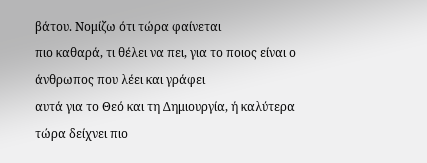βάτου. Νομίζω ότι τώρα φαίνεται
πιο καθαρά, τι θέλει να πει, για το ποιος είναι ο άνθρωπος που λέει και γράφει
αυτά για το Θεό και τη Δημιουργία, ή καλύτερα τώρα δείχνει πιο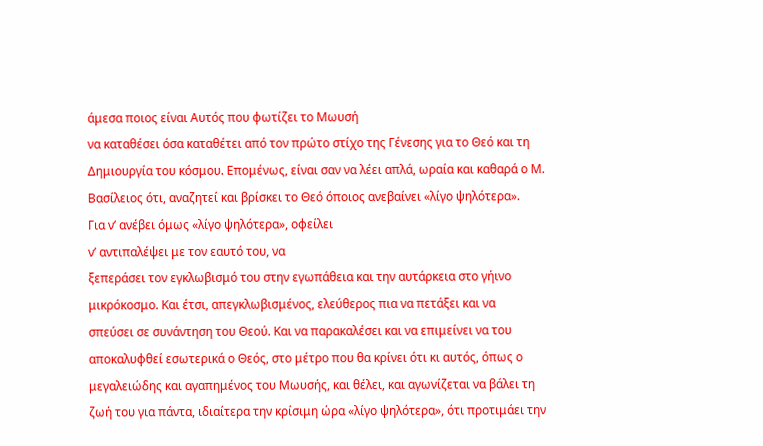άμεσα ποιος είναι Αυτός που φωτίζει το Μωυσή
να καταθέσει όσα καταθέτει από τον πρώτο στίχο της Γένεσης για το Θεό και τη
Δημιουργία του κόσμου. Επομένως, είναι σαν να λέει απλά, ωραία και καθαρά ο Μ. Βασίλειος ότι, αναζητεί και βρίσκει το Θεό όποιος ανεβαίνει «λίγο ψηλότερα».
Για ν’ ανέβει όμως «λίγο ψηλότερα», οφείλει
ν’ αντιπαλέψει με τον εαυτό του, να
ξεπεράσει τον εγκλωβισμό του στην εγωπάθεια και την αυτάρκεια στο γήινο
μικρόκοσμο. Και έτσι, απεγκλωβισμένος, ελεύθερος πια να πετάξει και να
σπεύσει σε συνάντηση του Θεού. Και να παρακαλέσει και να επιμείνει να του
αποκαλυφθεί εσωτερικά ο Θεός, στο μέτρο που θα κρίνει ότι κι αυτός, όπως ο
μεγαλειώδης και αγαπημένος του Μωυσής, και θέλει, και αγωνίζεται να βάλει τη
ζωή του για πάντα, ιδιαίτερα την κρίσιμη ώρα «λίγο ψηλότερα», ότι προτιμάει την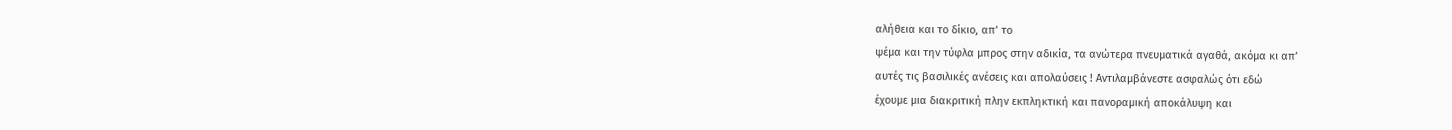αλήθεια και το δίκιο, απ’ το
ψέμα και την τύφλα μπρος στην αδικία, τα ανώτερα πνευματικά αγαθά, ακόμα κι απ’
αυτές τις βασιλικές ανέσεις και απολαύσεις ! Αντιλαμβάνεστε ασφαλώς ότι εδώ
έχουμε μια διακριτική πλην εκπληκτική και πανοραμική αποκάλυψη και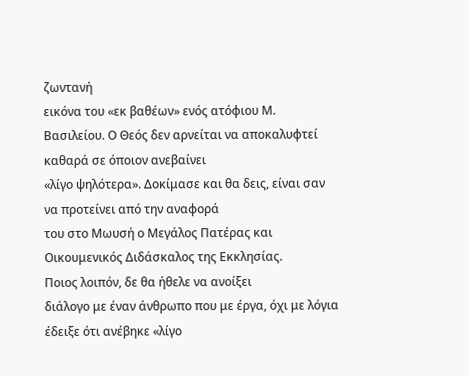ζωντανή
εικόνα του «εκ βαθέων» ενός ατόφιου Μ.
Βασιλείου. Ο Θεός δεν αρνείται να αποκαλυφτεί καθαρά σε όποιον ανεβαίνει
«λίγο ψηλότερα». Δοκίμασε και θα δεις, είναι σαν να προτείνει από την αναφορά
του στο Μωυσή ο Μεγάλος Πατέρας και Οικουμενικός Διδάσκαλος της Εκκλησίας.
Ποιος λοιπόν, δε θα ήθελε να ανοίξει
διάλογο με έναν άνθρωπο που με έργα, όχι με λόγια έδειξε ότι ανέβηκε «λίγο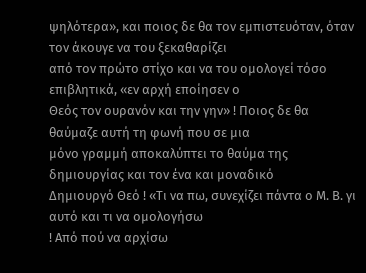ψηλότερα», και ποιος δε θα τον εμπιστευόταν, όταν τον άκουγε να του ξεκαθαρίζει
από τον πρώτο στίχο και να του ομολογεί τόσο επιβλητικά, «εν αρχή εποίησεν ο
Θεός τον ουρανόν και την γην» ! Ποιος δε θα θαύμαζε αυτή τη φωνή που σε μια
μόνο γραμμή αποκαλύπτει το θαύμα της δημιουργίας και τον ένα και μοναδικό
Δημιουργό Θεό ! «Τι να πω, συνεχίζει πάντα ο Μ. Β. γι αυτό και τι να ομολογήσω
! Από πού να αρχίσω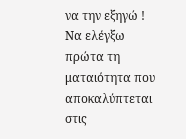να την εξηγώ ! Να ελέγξω πρώτα τη ματαιότητα που
αποκαλύπτεται στις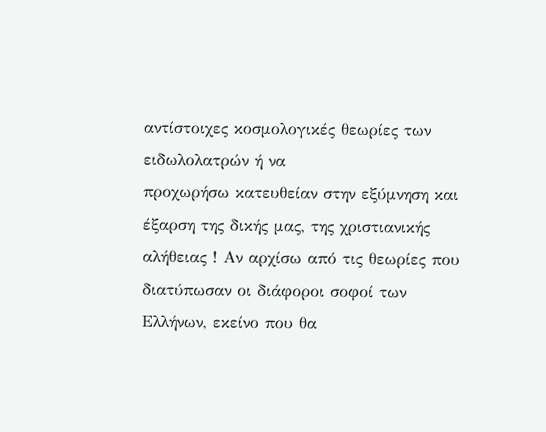αντίστοιχες κοσμολογικές θεωρίες των ειδωλολατρών ή να
προχωρήσω κατευθείαν στην εξύμνηση και έξαρση της δικής μας, της χριστιανικής
αλήθειας ! Αν αρχίσω από τις θεωρίες που διατύπωσαν οι διάφοροι σοφοί των
Ελλήνων, εκείνο που θα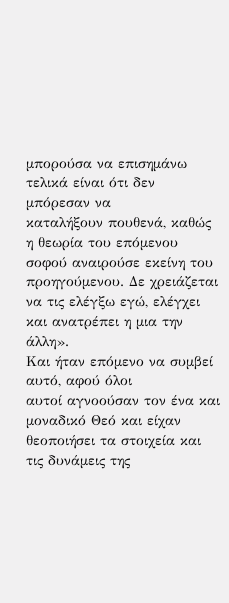μπορούσα να επισημάνω τελικά είναι ότι δεν μπόρεσαν να
καταλήξουν πουθενά, καθώς η θεωρία του επόμενου σοφού αναιρούσε εκείνη του
προηγούμενου. Δε χρειάζεται να τις ελέγξω εγώ, ελέγχει και ανατρέπει η μια την
άλλη».
Και ήταν επόμενο να συμβεί αυτό, αφού όλοι
αυτοί αγνοούσαν τον ένα και μοναδικό Θεό και είχαν θεοποιήσει τα στοιχεία και
τις δυνάμεις της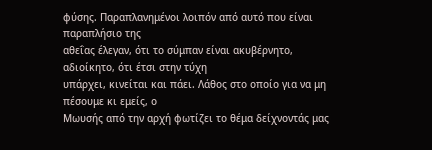φύσης. Παραπλανημένοι λοιπόν από αυτό που είναι παραπλήσιο της
αθεΐας έλεγαν, ότι το σύμπαν είναι ακυβέρνητο, αδιοίκητο, ότι έτσι στην τύχη
υπάρχει, κινείται και πάει. Λάθος στο οποίο για να μη πέσουμε κι εμείς, ο
Μωυσής από την αρχή φωτίζει το θέμα δείχνοντάς μας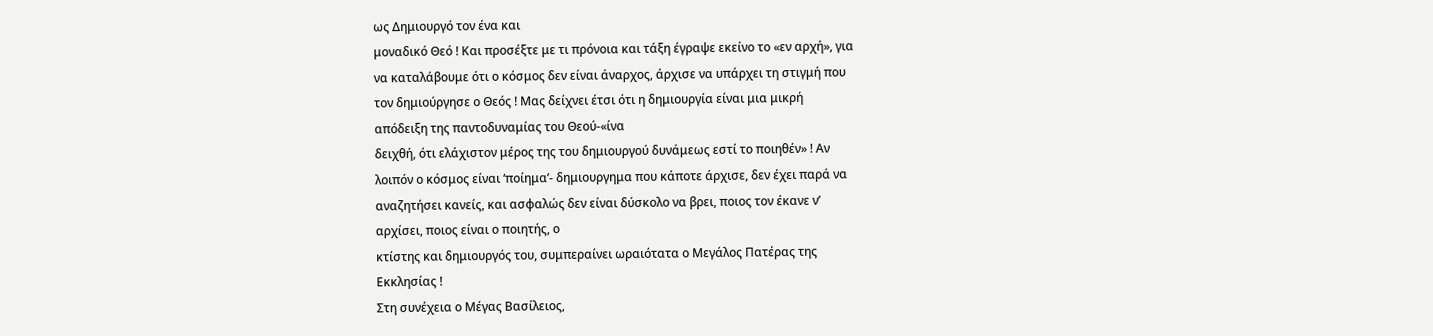ως Δημιουργό τον ένα και
μοναδικό Θεό ! Και προσέξτε με τι πρόνοια και τάξη έγραψε εκείνο το «εν αρχή», για
να καταλάβουμε ότι ο κόσμος δεν είναι άναρχος, άρχισε να υπάρχει τη στιγμή που
τον δημιούργησε ο Θεός ! Μας δείχνει έτσι ότι η δημιουργία είναι μια μικρή
απόδειξη της παντοδυναμίας του Θεού-«ίνα
δειχθή, ότι ελάχιστον μέρος της του δημιουργού δυνάμεως εστί το ποιηθέν» ! Αν
λοιπόν ο κόσμος είναι ‘ποίημα’- δημιουργημα που κάποτε άρχισε, δεν έχει παρά να
αναζητήσει κανείς, και ασφαλώς δεν είναι δύσκολο να βρει, ποιος τον έκανε ν’
αρχίσει, ποιος είναι ο ποιητής, ο
κτίστης και δημιουργός του, συμπεραίνει ωραιότατα ο Μεγάλος Πατέρας της
Εκκλησίας !
Στη συνέχεια ο Μέγας Βασίλειος,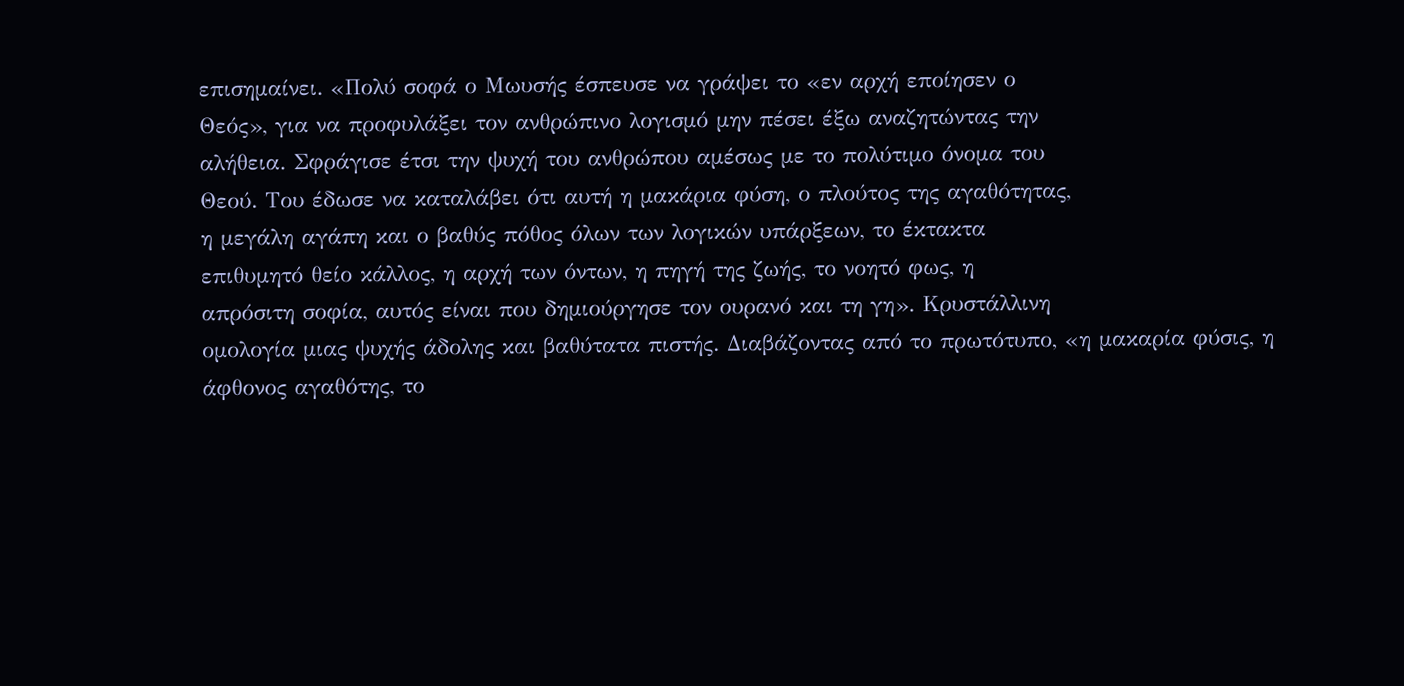επισημαίνει. «Πολύ σοφά ο Μωυσής έσπευσε να γράψει το «εν αρχή εποίησεν ο
Θεός», για να προφυλάξει τον ανθρώπινο λογισμό μην πέσει έξω αναζητώντας την
αλήθεια. Σφράγισε έτσι την ψυχή του ανθρώπου αμέσως με το πολύτιμο όνομα του
Θεού. Του έδωσε να καταλάβει ότι αυτή η μακάρια φύση, ο πλούτος της αγαθότητας,
η μεγάλη αγάπη και ο βαθύς πόθος όλων των λογικών υπάρξεων, το έκτακτα
επιθυμητό θείο κάλλος, η αρχή των όντων, η πηγή της ζωής, το νοητό φως, η
απρόσιτη σοφία, αυτός είναι που δημιούργησε τον ουρανό και τη γη». Κρυστάλλινη
ομολογία μιας ψυχής άδολης και βαθύτατα πιστής. Διαβάζοντας από το πρωτότυπο, «η μακαρία φύσις, η άφθονος αγαθότης, το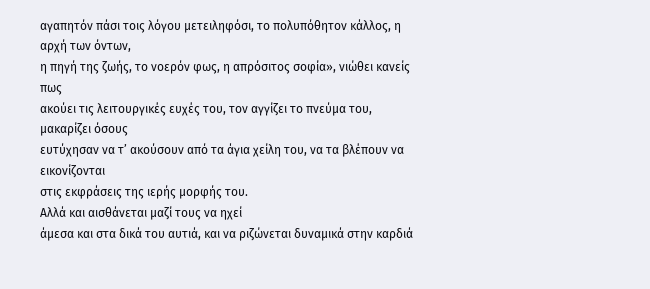αγαπητόν πάσι τοις λόγου μετειληφόσι, το πολυπόθητον κάλλος, η αρχή των όντων,
η πηγή της ζωής, το νοερόν φως, η απρόσιτος σοφία», νιώθει κανείς πως
ακούει τις λειτουργικές ευχές του, τον αγγίζει το πνεύμα του, μακαρίζει όσους
ευτύχησαν να τ’ ακούσουν από τα άγια χείλη του, να τα βλέπουν να εικονίζονται
στις εκφράσεις της ιερής μορφής του.
Αλλά και αισθάνεται μαζί τους να ηχεί
άμεσα και στα δικά του αυτιά, και να ριζώνεται δυναμικά στην καρδιά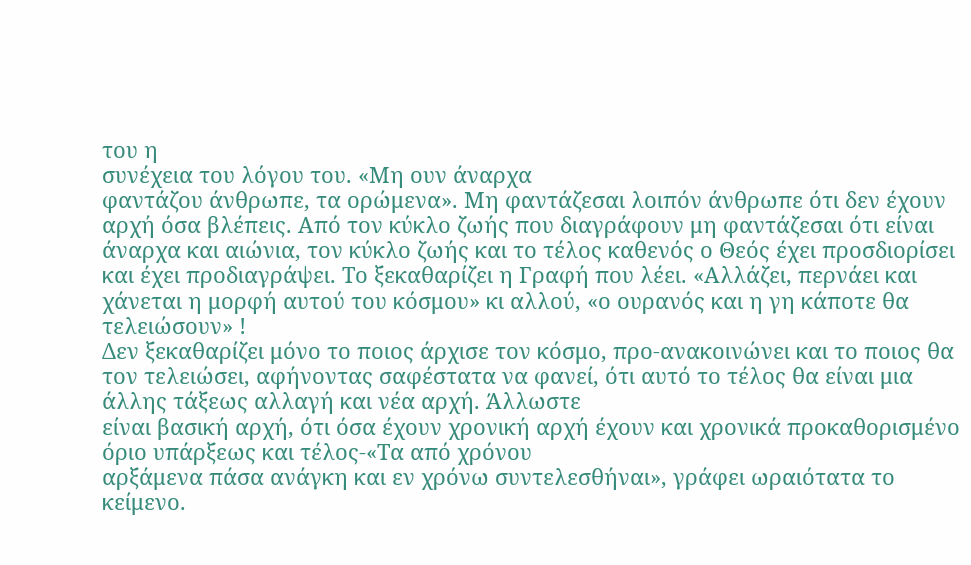του η
συνέχεια του λόγου του. «Μη ουν άναρχα
φαντάζου άνθρωπε, τα ορώμενα». Μη φαντάζεσαι λοιπόν άνθρωπε ότι δεν έχουν
αρχή όσα βλέπεις. Από τον κύκλο ζωής που διαγράφουν μη φαντάζεσαι ότι είναι
άναρχα και αιώνια, τον κύκλο ζωής και το τέλος καθενός ο Θεός έχει προσδιορίσει
και έχει προδιαγράψει. Το ξεκαθαρίζει η Γραφή που λέει. «Αλλάζει, περνάει και χάνεται η μορφή αυτού του κόσμου» κι αλλού, «ο ουρανός και η γη κάποτε θα τελειώσουν» !
Δεν ξεκαθαρίζει μόνο το ποιος άρχισε τον κόσμο, προ-ανακοινώνει και το ποιος θα
τον τελειώσει, αφήνοντας σαφέστατα να φανεί, ότι αυτό το τέλος θα είναι μια άλλης τάξεως αλλαγή και νέα αρχή. Άλλωστε
είναι βασική αρχή, ότι όσα έχουν χρονική αρχή έχουν και χρονικά προκαθορισμένο
όριο υπάρξεως και τέλος-«Τα από χρόνου
αρξάμενα πάσα ανάγκη και εν χρόνω συντελεσθήναι», γράφει ωραιότατα το
κείμενο.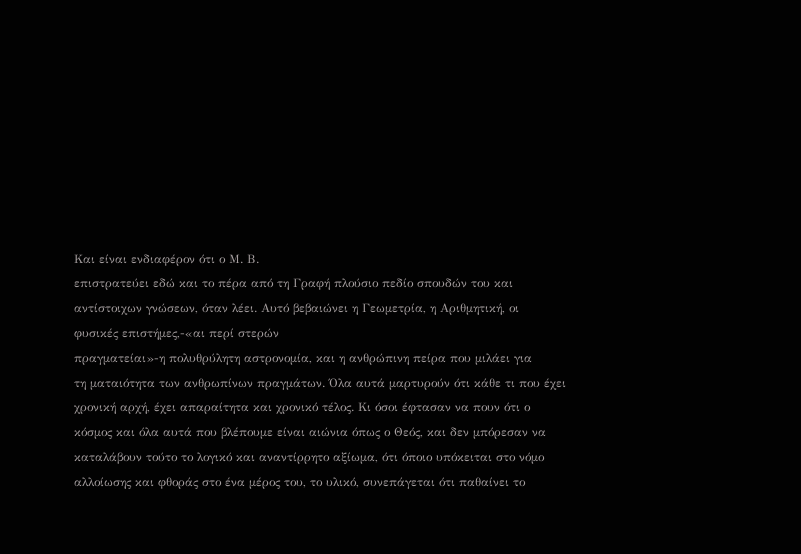Και είναι ενδιαφέρον ότι ο Μ. Β.
επιστρατεύει εδώ και το πέρα από τη Γραφή πλούσιο πεδίο σπουδών του και
αντίστοιχων γνώσεων, όταν λέει. Αυτό βεβαιώνει η Γεωμετρία, η Αριθμητική, οι
φυσικές επιστήμες,-«αι περί στερών
πραγματείαι»-η πολυθρύλητη αστρονομία, και η ανθρώπινη πείρα που μιλάει για
τη ματαιότητα των ανθρωπίνων πραγμάτων. Όλα αυτά μαρτυρούν ότι κάθε τι που έχει
χρονική αρχή, έχει απαραίτητα και χρονικό τέλος. Κι όσοι έφτασαν να πουν ότι ο
κόσμος και όλα αυτά που βλέπουμε είναι αιώνια όπως ο Θεός, και δεν μπόρεσαν να
καταλάβουν τούτο το λογικό και αναντίρρητο αξίωμα, ότι όποιο υπόκειται στο νόμο
αλλοίωσης και φθοράς στο ένα μέρος του, το υλικό, συνεπάγεται ότι παθαίνει το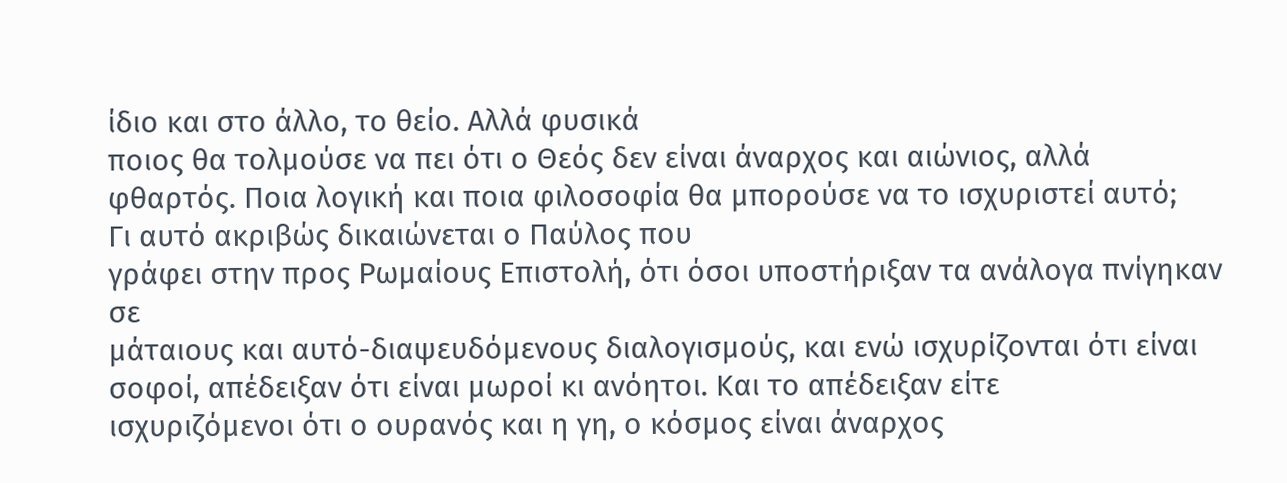ίδιο και στο άλλο, το θείο. Αλλά φυσικά
ποιος θα τολμούσε να πει ότι ο Θεός δεν είναι άναρχος και αιώνιος, αλλά
φθαρτός. Ποια λογική και ποια φιλοσοφία θα μπορούσε να το ισχυριστεί αυτό;
Γι αυτό ακριβώς δικαιώνεται ο Παύλος που
γράφει στην προς Ρωμαίους Επιστολή, ότι όσοι υποστήριξαν τα ανάλογα πνίγηκαν σε
μάταιους και αυτό-διαψευδόμενους διαλογισμούς, και ενώ ισχυρίζονται ότι είναι
σοφοί, απέδειξαν ότι είναι μωροί κι ανόητοι. Και το απέδειξαν είτε
ισχυριζόμενοι ότι ο ουρανός και η γη, ο κόσμος είναι άναρχος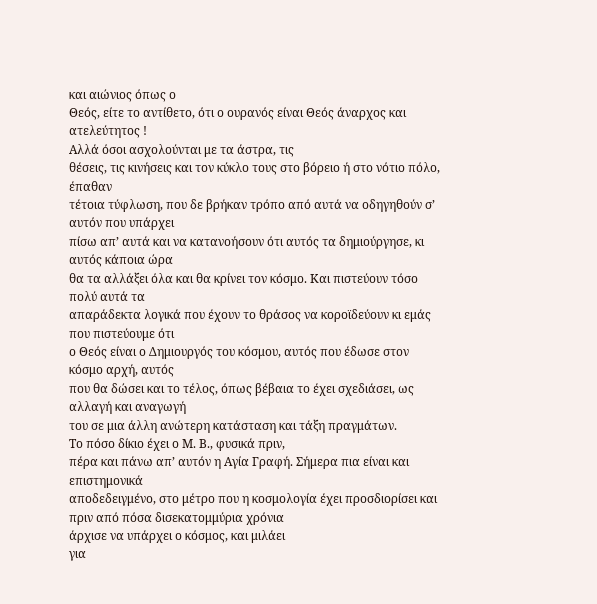και αιώνιος όπως ο
Θεός, είτε το αντίθετο, ότι ο ουρανός είναι Θεός άναρχος και ατελεύτητος !
Αλλά όσοι ασχολούνται με τα άστρα, τις
θέσεις, τις κινήσεις και τον κύκλο τους στο βόρειο ή στο νότιο πόλο, έπαθαν
τέτοια τύφλωση, που δε βρήκαν τρόπο από αυτά να οδηγηθούν σ’ αυτόν που υπάρχει
πίσω απ’ αυτά και να κατανοήσουν ότι αυτός τα δημιούργησε, κι αυτός κάποια ώρα
θα τα αλλάξει όλα και θα κρίνει τον κόσμο. Και πιστεύουν τόσο πολύ αυτά τα
απαράδεκτα λογικά που έχουν το θράσος να κοροϊδεύουν κι εμάς που πιστεύουμε ότι
ο Θεός είναι ο Δημιουργός του κόσμου, αυτός που έδωσε στον κόσμο αρχή, αυτός
που θα δώσει και το τέλος, όπως βέβαια το έχει σχεδιάσει, ως αλλαγή και αναγωγή
του σε μια άλλη ανώτερη κατάσταση και τάξη πραγμάτων.
Το πόσο δίκιο έχει ο Μ. Β., φυσικά πριν,
πέρα και πάνω απ’ αυτόν η Αγία Γραφή. Σήμερα πια είναι και επιστημονικά
αποδεδειγμένο, στο μέτρο που η κοσμολογία έχει προσδιορίσει και πριν από πόσα δισεκατομμύρια χρόνια
άρχισε να υπάρχει ο κόσμος, και μιλάει
για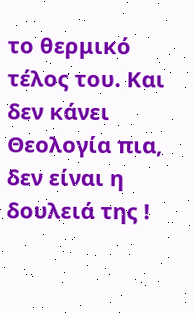το θερμικό τέλος του. Και δεν κάνει Θεολογία πια, δεν είναι η
δουλειά της !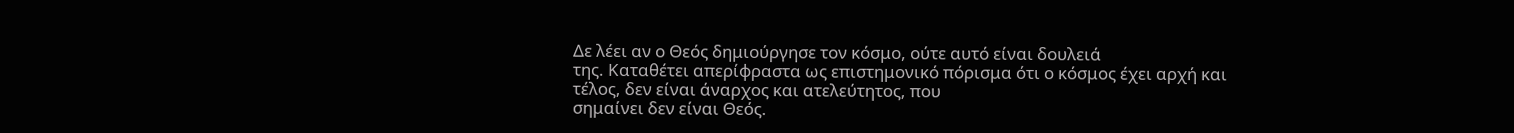Δε λέει αν ο Θεός δημιούργησε τον κόσμο, ούτε αυτό είναι δουλειά
της. Καταθέτει απερίφραστα ως επιστημονικό πόρισμα ότι ο κόσμος έχει αρχή και
τέλος, δεν είναι άναρχος και ατελεύτητος, που
σημαίνει δεν είναι Θεός.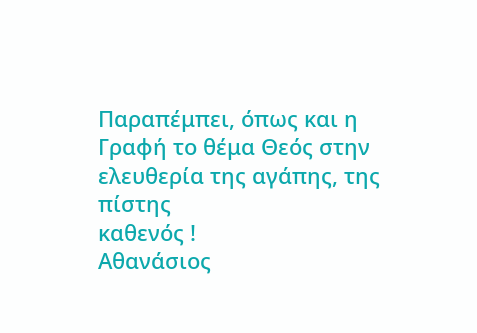Παραπέμπει, όπως και η Γραφή το θέμα Θεός στην ελευθερία της αγάπης, της πίστης
καθενός !
Αθανάσιος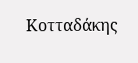Κοτταδάκης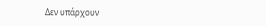Δεν υπάρχουν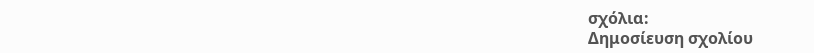σχόλια:
Δημοσίευση σχολίου